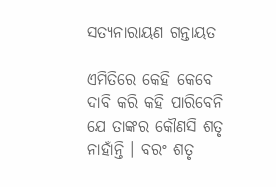ସତ୍ୟନାରାୟଣ ଗନ୍ତାୟତ

ଏମିତିରେ କେହି କେବେ ଦାବି କରି କହି ପାରିବେନି ଯେ ତାଙ୍କର କୌଣସି ଶତୃ ନାହାଁନ୍ତି । ବରଂ ଶତୃ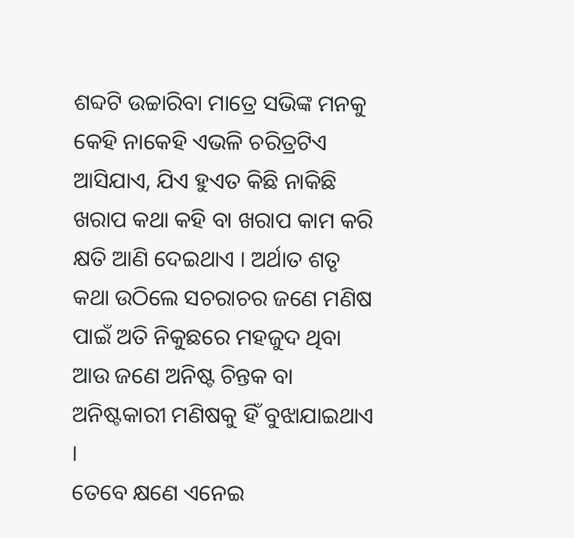ଶବ୍ଦଟି ଉଚ୍ଚାରିବା ମାତ୍ରେ ସଭିଙ୍କ ମନକୁ କେହି ନାକେହି ଏଭଳି ଚରିତ୍ରଟିଏ ଆସିଯାଏ, ଯିଏ ହୁଏତ କିଛି ନାକିଛି ଖରାପ କଥା କହି ବା ଖରାପ କାମ କରି କ୍ଷତି ଆଣି ଦେଇଥାଏ । ଅର୍ଥାତ ଶତୃ କଥା ଉଠିଲେ ସଚରାଚର ଜଣେ ମଣିଷ ପାଇଁ ଅତି ନିକୁଛରେ ମହଜୁଦ ଥିବା ଆଉ ଜଣେ ଅନିଷ୍ଟ ଚିନ୍ତକ ବା ଅନିଷ୍ଟକାରୀ ମଣିଷକୁ ହିଁ ବୁଝାଯାଇଥାଏ ।
ତେବେ କ୍ଷଣେ ଏନେଇ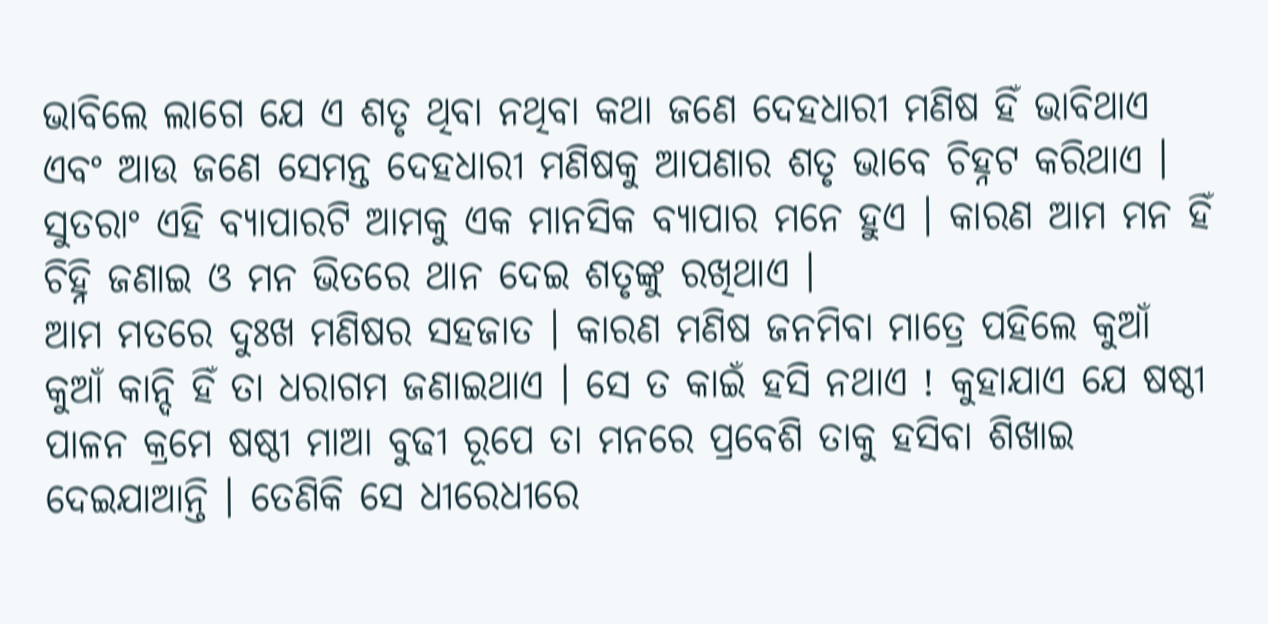ଭାବିଲେ ଲାଗେ ଯେ ଏ ଶତୃ ଥିବା ନଥିବା କଥା ଜଣେ ଦେହଧାରୀ ମଣିଷ ହିଁ ଭାବିଥାଏ ଏବଂ ଆଉ ଜଣେ ସେମନ୍ତ ଦେହଧାରୀ ମଣିଷକୁ ଆପଣାର ଶତୃ ଭାବେ ଚିହ୍ନଟ କରିଥାଏ । ସୁତରାଂ ଏହି ବ୍ୟାପାରଟି ଆମକୁ ଏକ ମାନସିକ ବ୍ୟାପାର ମନେ ହୁଏ । କାରଣ ଆମ ମନ ହିଁ ଚିହ୍ନି ଜଣାଇ ଓ ମନ ଭିତରେ ଥାନ ଦେଇ ଶତୃଙ୍କୁ ରଖିଥାଏ ।
ଆମ ମତରେ ଦୁଃଖ ମଣିଷର ସହଜାତ । କାରଣ ମଣିଷ ଜନମିବା ମାତ୍ରେ ପହିଲେ କୁଆଁ କୁଆଁ କାନ୍ଦି ହିଁ ତା ଧରାଗମ ଜଣାଇଥାଏ । ସେ ତ କାଇଁ ହସି ନଥାଏ ! କୁହାଯାଏ ଯେ ଷଷ୍ଠୀ ପାଳନ କ୍ରମେ ଷଷ୍ଠୀ ମାଆ ବୁଢୀ ରୂପେ ତା ମନରେ ପ୍ରବେଶି ତାକୁ ହସିବା ଶିଖାଇ ଦେଇଯାଆନ୍ତି । ତେଣିକି ସେ ଧୀରେଧୀରେ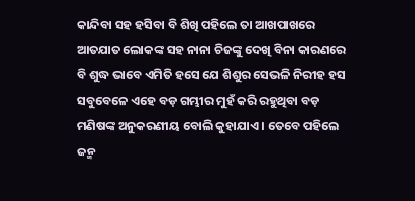କାନ୍ଦିବା ସହ ହସିବା ବି ଶିଖି ପହିଲେ ତା ଆଖପାଖରେ ଆତଯାତ ଲୋକଙ୍କ ସହ ନାନା ଚିଜଙ୍କୁ ଦେଖି ବିନା କାରଣରେ ବି ଶୁଦ୍ଧ ଭାବେ ଏମିତି ହସେ ଯେ ଶିଶୁର ସେଭଳି ନିରୀହ ହସ ସବୁବେଳେ ଏହେ ବଡ଼ ଗମ୍ଭୀର ମୁହଁ କରି ରହୁଥିବା ବଡ଼ ମଣିଷଙ୍କ ଅନୁକରଣୀୟ ବୋଲି କୁହାଯାଏ । ତେବେ ପହିଲେ ଜନ୍ମ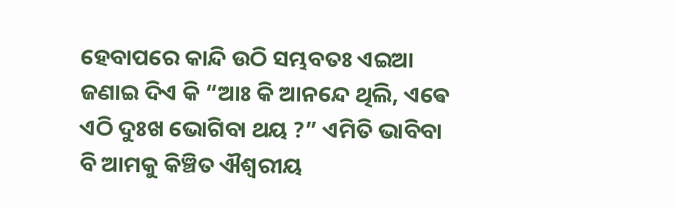ହେବାପରେ କାନ୍ଦି ଉଠି ସମ୍ଭବତଃ ଏଇଆ ଜଣାଇ ଦିଏ କି “ଆଃ କି ଆନନ୍ଦେ ଥିଲି, ଏଵେ ଏଠି ଦୁଃଖ ଭୋଗିବା ଥୟ ?” ଏମିତି ଭାବିବା ବି ଆମକୁ କିଞ୍ଚିତ ଐଶ୍ୱରୀୟ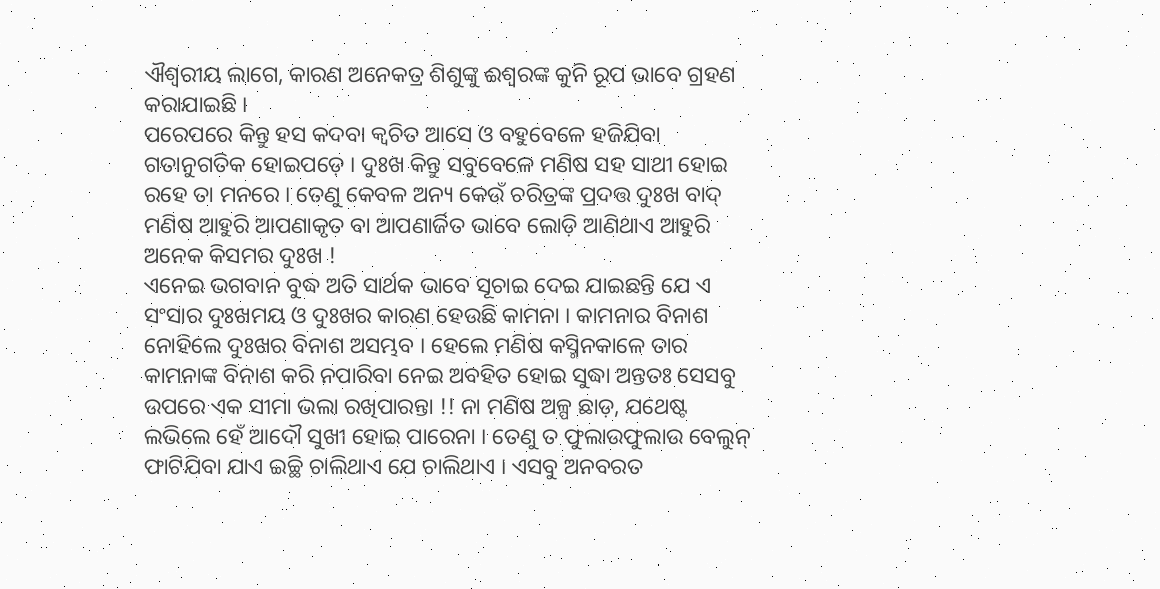ଐଶ୍ୱରୀୟ ଲାଗେ, କାରଣ ଅନେକତ୍ର ଶିଶୁଙ୍କୁ ଈଶ୍ଵରଙ୍କ କୁନି ରୂପ ଭାବେ ଗ୍ରହଣ କରାଯାଇଛି ।
ପରେପରେ କିନ୍ତୁ ହସ କଦବା କ୍ୱଚିତ ଆସେ ଓ ବହୁବେଳେ ହଜିଯିବା ଗତାନୁଗତିକ ହୋଇପଡ଼େ । ଦୁଃଖ କିନ୍ତୁ ସବୁବେଳେ ମଣିଷ ସହ ସାଥୀ ହୋଇ ରହେ ତା ମନରେ । ତେଣୁ କେବଳ ଅନ୍ୟ କେଉଁ ଚରିତ୍ରଙ୍କ ପ୍ରଦତ୍ତ ଦୁଃଖ ବାଦ୍ ମଣିଷ ଆହୁରି ଆପଣାକୃତ ବା ଆପଣାର୍ଜିତ ଭାବେ ଲୋଡ଼ି ଆଣିଥାଏ ଆହୁରି ଅନେକ କିସମର ଦୁଃଖ !
ଏନେଇ ଭଗବାନ ବୁଦ୍ଧ ଅତି ସାର୍ଥକ ଭାବେ ସୂଚାଇ ଦେଇ ଯାଇଛନ୍ତି ଯେ ଏ ସଂସାର ଦୁଃଖମୟ ଓ ଦୁଃଖର କାରଣ ହେଉଛି କାମନା । କାମନାର ବିନାଶ ନୋହିଲେ ଦୁଃଖର ବିନାଶ ଅସମ୍ଭବ । ହେଲେ ମଣିଷ କସ୍ମିନକାଳେ ତାର କାମନାଙ୍କ ବିନାଶ କରି ନପାରିବା ନେଇ ଅବହିତ ହୋଇ ସୁଦ୍ଧା ଅନ୍ତତଃ ସେସବୁ ଉପରେ ଏକ ସୀମା ଭଲା ରଖିପାରନ୍ତା !! ନା ମଣିଷ ଅଳ୍ପ ଛାଡ଼, ଯଥେଷ୍ଟ ଲଭିଲେ ହେଁ ଆଦୌ ସୁଖୀ ହୋଇ ପାରେନା । ତେଣୁ ତ ଫୁଲାଉଫୁଲାଉ ବେଲୁନ୍ ଫାଟିଯିବା ଯାଏ ଇଚ୍ଛି ଚାଲିଥାଏ ଯେ ଚାଲିଥାଏ । ଏସବୁ ଅନବରତ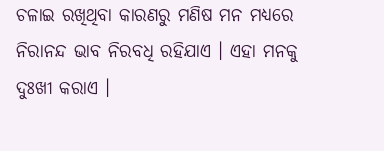ଚଳାଇ ରଖିଥିବା କାରଣରୁ ମଣିଷ ମନ ମଧ୍ୟରେ ନିରାନନ୍ଦ ଭାବ ନିରବଧି ରହିଯାଏ । ଏହା ମନକୁ ଦୁଃଖୀ କରାଏ ।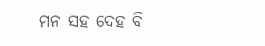ମନ ସହ ଦେହ ବି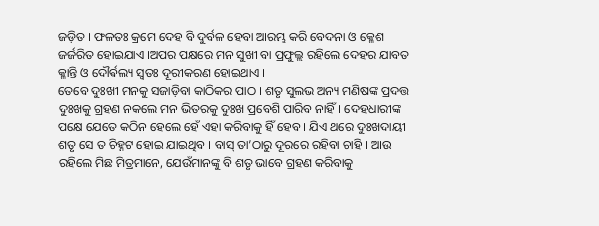ଜଡ଼ିତ । ଫଳତଃ କ୍ରମେ ଦେହ ବି ଦୁର୍ବଳ ହେବା ଆରମ୍ଭ କରି ବେଦନା ଓ କ୍ଳେଶ ଜର୍ଜରିତ ହୋଇଯାଏ ।ଅପର ପକ୍ଷରେ ମନ ସୁଖୀ ବା ପ୍ରଫୁଲ୍ଲ ରହିଲେ ଦେହର ଯାବତ କ୍ଳାନ୍ତି ଓ ଦୌର୍ଵଲ୍ୟ ସ୍ୱତଃ ଦୂରୀକରଣ ହୋଇଥାଏ ।
ତେବେ ଦୁଃଖୀ ମନକୁ ସଜାଡ଼ିବା କାଠିକର ପାଠ । ଶତୃ ସୁଲଭ ଅନ୍ୟ ମଣିଷଙ୍କ ପ୍ରଦତ୍ତ ଦୁଃଖକୁ ଗ୍ରହଣ ନକଲେ ମନ ଭିତରକୁ ଦୁଃଖ ପ୍ରବେଶି ପାରିବ ନାହିଁ। ଦେହଧାରୀଙ୍କ ପକ୍ଷେ ଯେତେ କଠିନ ହେଲେ ହେଁ ଏହା କରିବାକୁ ହିଁ ହେବ । ଯିଏ ଥରେ ଦୁଃଖଦାୟୀ ଶତୃ ସେ ତ ଚିହ୍ନଟ ହୋଇ ଯାଇଥିବ । ବାସ୍ ତା’ଠାରୁ ଦୂରରେ ରହିବା ଚାହି । ଆଉ ରହିଲେ ମିଛ ମିତ୍ରମାନେ, ଯେଉଁମାନଙ୍କୁ ବି ଶତୃ ଭାବେ ଗ୍ରହଣ କରିବାକୁ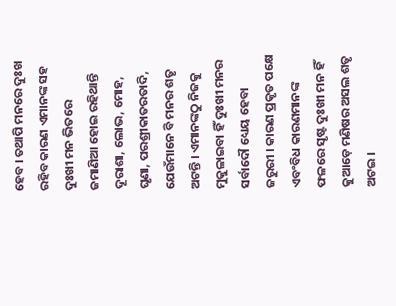ହେବ । ତଥାପି ମନରେ ଦୁଃଖ ରହିବ କାରଣ ଏମାନଙ୍କ ସହ ଦୁଃଖୀ ମନ ଭିତରେ ଜମାଣିଆ ହୋଇ ରହିଥାନ୍ତି ଦୂରାଶା, ଲୋଭ, ମୋହ, ଘୃଣା, ପରଶ୍ରୀକାତରତାଦି, ଯେଉଁମାନେ ବି ମନର ଶତୃ ଅଟନ୍ତି । ଏମାନଙ୍କଠୁ ନିଜକୁ ମୁକୁଳାଇବା ହିଁ ଦୁଃଖୀ ମନର ସର୍ବାଦୌ ଧ୍ୟେୟ ହେବା ଜରୁରୀ । କାରଣ ପ୍ରକୃତ ପକ୍ଷେ ଏବଂବିଧ କାରଣମାନଙ୍କ ଫଳରେ ସୃଷ୍ଟ ଦୁଃଖୀ ମନ ହିଁ କୁଆଡ଼େ ମଣିଷର ଅସଲ ଶତୃ ଅଟଇ ।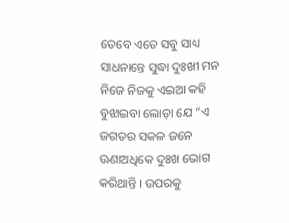ତେବେ ଏତେ ସବୁ ସାଧ୍ୟ ସାଧନାନ୍ତେ ସୁଦ୍ଧା ଦୁଃଖୀ ମନ ନିଜେ ନିଜକୁ ଏଇଆ କହି ବୁଝାଇବା ଲୋଡ଼ା ଯେ “ଏ ଜଗତର ସକଳ ଜନେ ଊଣାଅଧିକେ ଦୁଃଖ ଭୋଗ କରିଥାନ୍ତି । ଉପରକୁ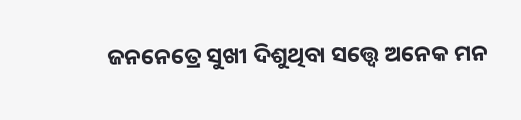ଜନନେତ୍ରେ ସୁଖୀ ଦିଶୁଥିବା ସତ୍ତ୍ୱେ ଅନେକ ମନ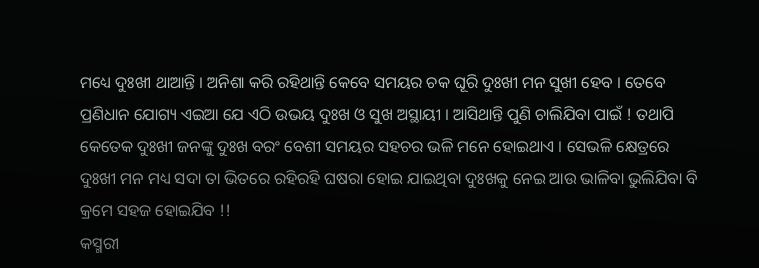ମଧ୍ୟେ ଦୁଃଖୀ ଥାଆନ୍ତି । ଅନିଶା କରି ରହିଥାନ୍ତି କେବେ ସମୟର ଚକ ଘୂରି ଦୁଃଖୀ ମନ ସୁଖୀ ହେବ । ତେବେ ପ୍ରଣିଧାନ ଯୋଗ୍ୟ ଏଇଆ ଯେ ଏଠି ଉଭୟ ଦୁଃଖ ଓ ସୁଖ ଅସ୍ଥାୟୀ । ଆସିଥାନ୍ତି ପୁଣି ଚାଲିଯିବା ପାଇଁ ! ତଥାପି କେତେକ ଦୁଃଖୀ ଜନଙ୍କୁ ଦୁଃଖ ବରଂ ବେଶୀ ସମୟର ସହଚର ଭଳି ମନେ ହୋଇଥାଏ । ସେଭଳି କ୍ଷେତ୍ରରେ ଦୁଃଖୀ ମନ ମଧ୍ୟ ସଦା ତା ଭିତରେ ରହିରହି ଘଷରା ହୋଇ ଯାଇଥିବା ଦୁଃଖକୁ ନେଇ ଆଉ ଭାଳିବା ଭୁଲିଯିବା ବି କ୍ରମେ ସହଜ ହୋଇଯିବ !!
କସ୍ମରୀ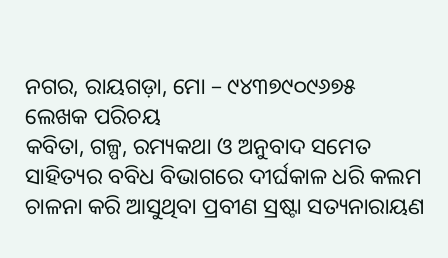ନଗର, ରାୟଗଡ଼ା, ମୋ – ୯୪୩୭୯୦୯୬୭୫
ଲେଖକ ପରିଚୟ
କବିତା, ଗଳ୍ପ, ରମ୍ୟକଥା ଓ ଅନୁବାଦ ସମେତ ସାହିତ୍ୟର ବବିଧ ବିଭାଗରେ ଦୀର୍ଘକାଳ ଧରି କଲମ ଚାଳନା କରି ଆସୁଥିବା ପ୍ରବୀଣ ସ୍ରଷ୍ଟା ସତ୍ୟନାରାୟଣ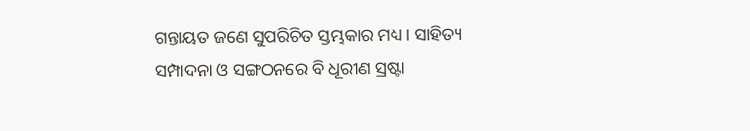ଗନ୍ତାୟତ ଜଣେ ସୁପରିଚିତ ସ୍ତମ୍ଭକାର ମଧ୍ୟ । ସାହିତ୍ୟ ସମ୍ପାଦନା ଓ ସଙ୍ଗଠନରେ ବି ଧୂରୀଣ ସ୍ରଷ୍ଟା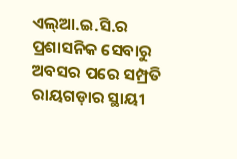ଏଲ୍ଆ.ଇ.ସି.ର ପ୍ରଶାସନିକ ସେବାରୁ ଅବସର ପରେ ସମ୍ପ୍ରତି ରାୟଗଡ଼ାର ସ୍ଥାୟୀ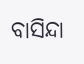ବାସିନ୍ଦା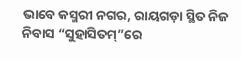ଭାବେ କସ୍ମରୀ ନଗର, ରାୟଗଡ଼ା ସ୍ଥିତ ନିଜ ନିବାସ “ସୁହାସିତମ୍”ରେ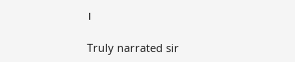।

Truly narrated sir